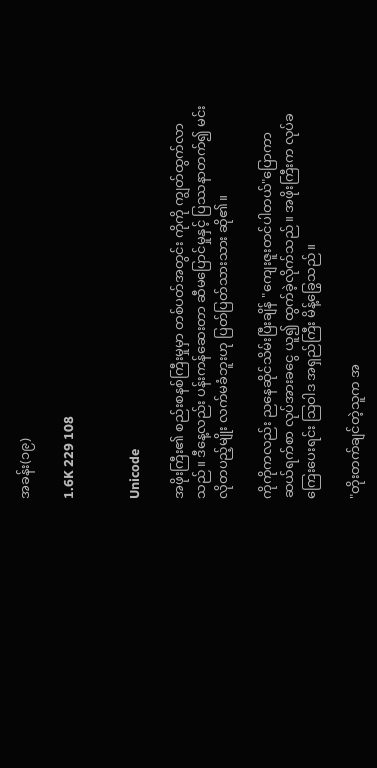အခန်း(၁၉)

1.6K 229 108


Unicode

အဖိုးကြီး၏ စည်းစနစ်ကြီးမှုမှာ တစ်ပတ်အတွင်း ကိုကို ကျွတ်ထွက်လာသည်။ ဒီနေ့လည်း ပန်းကန်ဆေးတာ ဆီမပြောင်မှုနှင့် ပြဿနာတက်၍ မင်းလိုတပည့်မျိုး လက်မခံဘူးဟု ပြတ်ပြတ်သားသား ဆို၏။

ကိုကိုကလည်း ညနေဆိုင်သိမ်းပြီးချိန် "ကျေးဇူးတင်ပါတယ်"ပြောကာ ဆယ်ရက်စာ လုပ်အားခငွေ ယူ၍ ထွက်ခဲ့လိုက်သည်။ အဖိုးကြီးက လုပ်ခကြေးပေးရင်း သြဝါဒ အရှည်ကြီး မိန့်ခြွေသည်။

"တိုးတက်ချင်တဲ့သူက အ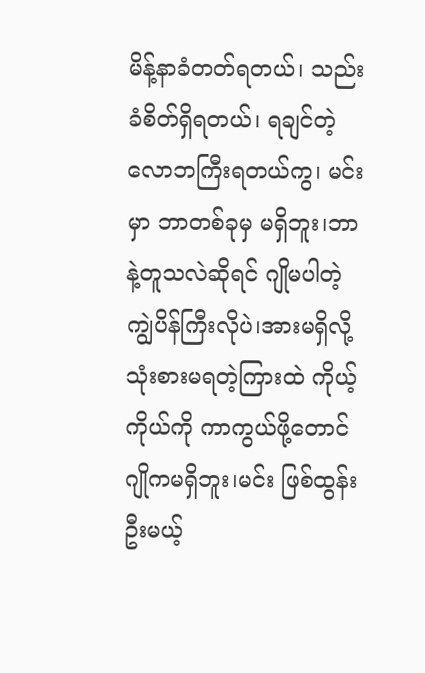မိန့်နာခံတတ်ရတယ်၊ သည်းခံစိတ်ရှိရတယ်၊ ရချင်တဲ့လောဘကြီးရတယ်ကွ၊ မင်းမှာ ဘာတစ်ခုမှ မရှိဘူး၊ဘာနဲ့တူသလဲဆိုရင် ဂျိုမပါတဲ့ ကျွဲပိန်ကြီးလိုပဲ၊အားမရှိလို့ သုံးစားမရတဲ့ကြားထဲ ကိုယ့်ကိုယ်ကို ကာကွယ်ဖို့တောင် ဂျိုကမရှိဘူး၊မင်း ဖြစ်ထွန်းဦးမယ့်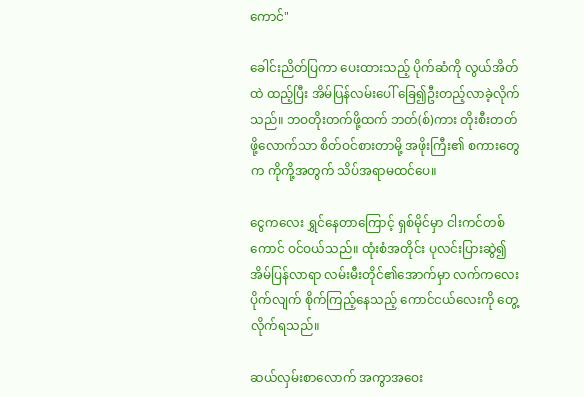ကောင်"

ခေါင်းညိတ်ပြကာ ပေးထားသည့် ပိုက်ဆံကို လွယ်အိတ်ထဲ ထည့်ပြီး အိမ်ပြန်လမ်းပေါ် ခြေ၍ဦးတည့်လာခဲ့လိုက်သည်။ ဘဝတိုးတက်ဖို့ထက် ဘတ်(စ်)ကား တိုးစီးတတ်ဖို့လောက်သာ စိတ်ဝင်စားတာမို့ အဖိုးကြီး၏ စကားတွေက ကိုကို့အတွက် သိပ်အရာမထင်ပေ။

ငွေကလေး ရွှင်နေတာကြောင့် ရှစ်မိုင်မှာ ငါးကင်တစ်ကောင် ဝင်ဝယ်သည်။ ထုံးစံအတိုင်း ပုလင်းပြားဆွဲ၍ အိမ်ပြန်လာရာ လမ်းမီးတိုင်၏အောက်မှာ လက်ကလေးပိုက်လျက် စိုက်ကြည့်နေသည့် ကောင်ငယ်လေးကို တွေ့လိုက်ရသည်။

ဆယ်လှမ်းစာလောက် အကွာအဝေး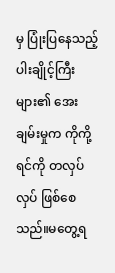မှ ပြုံးပြနေသည့် ပါးချိုင့်ကြီးများ၏ အေးချမ်းမှုက ကိုကို့ရင်ကို တလှပ်လှပ် ဖြစ်စေသည်။မတွေ့ရ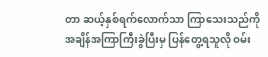တာ ဆယ့်နှစ်ရက်လောက်သာ ကြာသေးသည်ကို အချိန်အကြာကြီးခွဲပြီးမှ ပြန်တွေ့ရသူလို ဝမ်း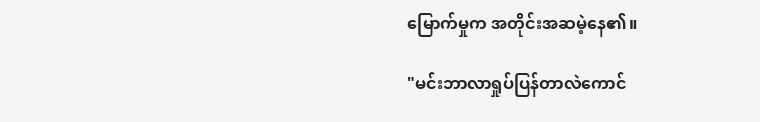မြောက်မှုက အတိုင်းအဆမဲ့နေ၏။

"မင်းဘာလာရှုပ်ပြန်တာလဲကောင်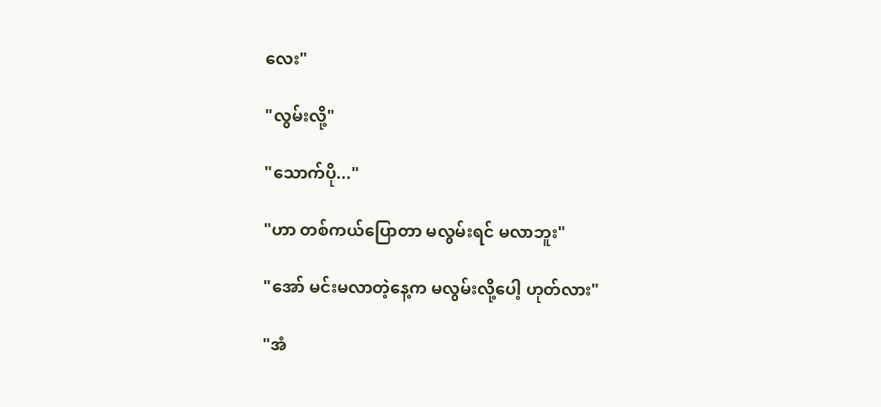လေး"

"လွမ်းလို့"

"သောက်ပို..."

"ဟာ တစ်ကယ်ပြောတာ မလွမ်းရင် မလာဘူး"

"အော် မင်းမလာတဲ့နေ့က မလွမ်းလို့ပေါ့ ဟုတ်လား"

"အံ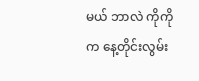မယ် ဘာလဲ ကိုကိုက နေ့တိုင်းလွမ်း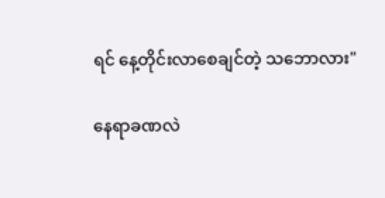ရင် နေ့တိုင်းလာစေချင်တဲ့ သဘောလား"

နေရာခဏလဲ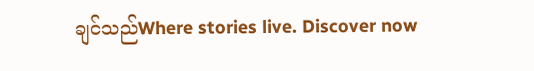ချင်သည်Where stories live. Discover now